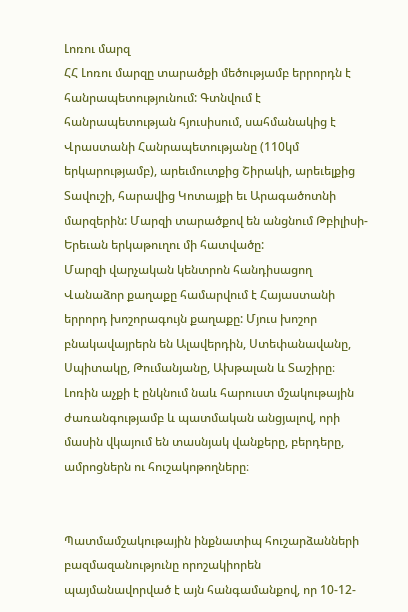Լոռու մարզ
ՀՀ Լոռու մարզը տարածքի մեծությամբ երրորդն է հանրապետությունում: Գտնվում է հանրապետության հյուսիսում, սահմանակից է Վրաստանի Հանրապետությանը (110կմ երկարությամբ), արեւմուտքից Շիրակի, արեւելքից Տավուշի, հարավից Կոտայքի եւ Արագածոտնի մարզերին: Մարզի տարածքով են անցնում Թբիլիսի-Երեւան երկաթուղու մի հատվածը:
Մարզի վարչական կենտրոն հանդիսացող Վանաձոր քաղաքը համարվում է Հայաստանի երրորդ խոշորագույն քաղաքը: Մյուս խոշոր բնակավայրերն են Ալավերդին, Ստեփանավանը, Սպիտակը, Թումանյանը, Ախթալան և Տաշիրը։
Լոռին աչքի է ընկնում նաև հարուստ մշակութային ժառանգությամբ և պատմական անցյալով, որի մասին վկայում են տասնյակ վանքերը, բերդերը, ամրոցներն ու հուշակոթողները։


Պատմամշակութային ինքնատիպ հուշարձանների բազմազանությունը որոշակիորեն պայմանավորված է այն հանգամանքով, որ 10-12-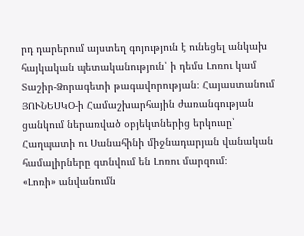րդ դարերում այստեղ գոյություն է ունեցել անկախ հայկական պետականություն՝ ի դեմս Լոռու կամ Տաշիր-Ձորագետի թագավորության։ Հայաստանում ՅՈՒՆԵՍԿՕ-ի Համաշխարհային ժառանգության ցանկում ներառված օբյեկտներից երկուսը՝ Հաղպատի ու Սանահինի միջնադարյան վանական համալիրները գտնվում են Լոռու մարզում։
«Լոռի» անվանումն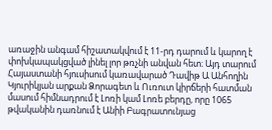առաջին անգամ հիշատակվում է 11-րդ դարում և կարող է փոխկապակցված լինել լոր թռչնի անվան հետ։ Այդ տարում Հայաստանի հյուսիսում կառավարած Դավիթ Ա Անհողին Կյուրիկյան արքան Ձորագետ և Ուռուտ կիրճերի հատման մասում հիմնադրում է Լոռի կամ Լոռե բերդը, որը 1065 թվականին դառնում է Անիի Բագրատունյաց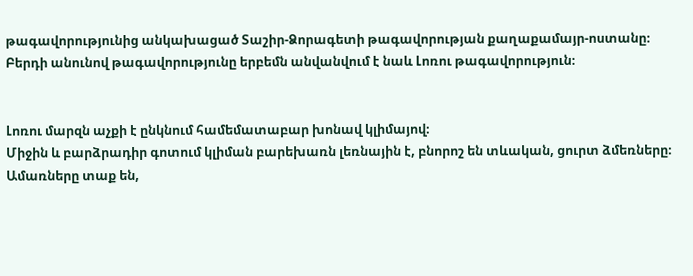թագավորությունից անկախացած Տաշիր-Ձորագետի թագավորության քաղաքամայր-ոստանը։ Բերդի անունով թագավորությունը երբեմն անվանվում է նաև Լոռու թագավորություն։


Լոռու մարզն աչքի է ընկնում համեմատաբար խոնավ կլիմայով։
Միջին և բարձրադիր գոտում կլիման բարեխառն լեռնային է, բնորոշ են տևական, ցուրտ ձմեռները։ Ամառները տաք են,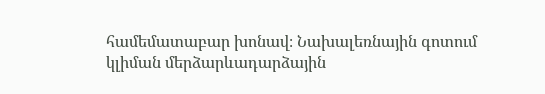համեմատաբար խոնավ։ Նախալեռնային գոտում կլիման մերձարևադարձային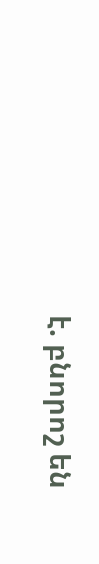է. բնորոշ են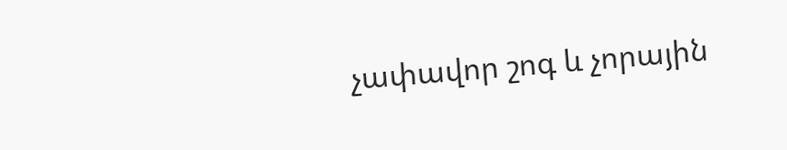չափավոր շոգ և չորային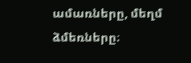ամառները, մեղմ ձմեռները։